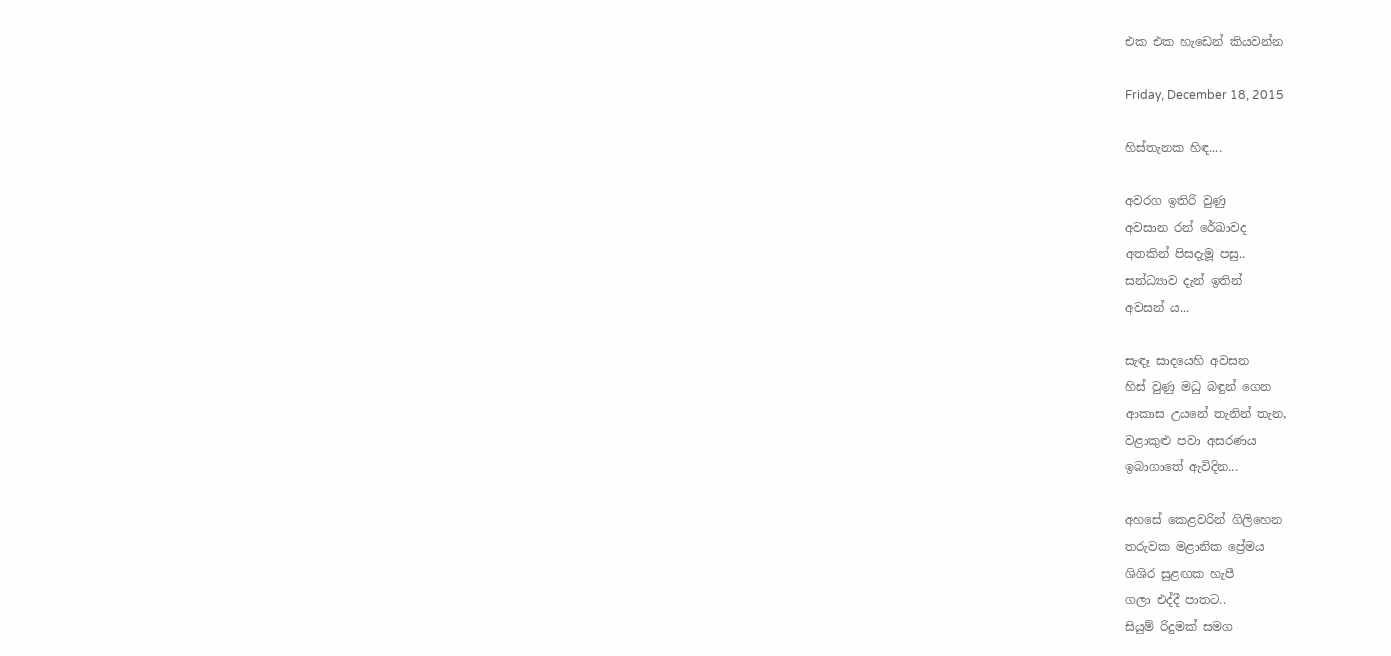එක එක හැඩෙන් කියවන්න

Friday, December 18, 2015

හිස්තැනක හිඳ....

අවරග ඉතිරි වුණු
අවසාන රන් රේඛාවද
අතකින් පිසදැමූ පසු..
සන්ධ්‍යාව දැන් ඉතින්
අවසන් ය...

සැඳෑ සාදයෙහි අවසන
හිස් වුණු මධු බඳුන් ගෙන
ආකාස උයනේ තැනින් තැන,
වළාකුළු පවා අසරණය
ඉබාගාතේ ඇවිදින...

අහසේ කෙළවරින් ගිලිහෙන
තරුවක මළානික ප්‍රේමය
ශිශිර සුළඟක හැපී
ගලා එද්දී පාතට..
සියුම් රිදුමක් සමග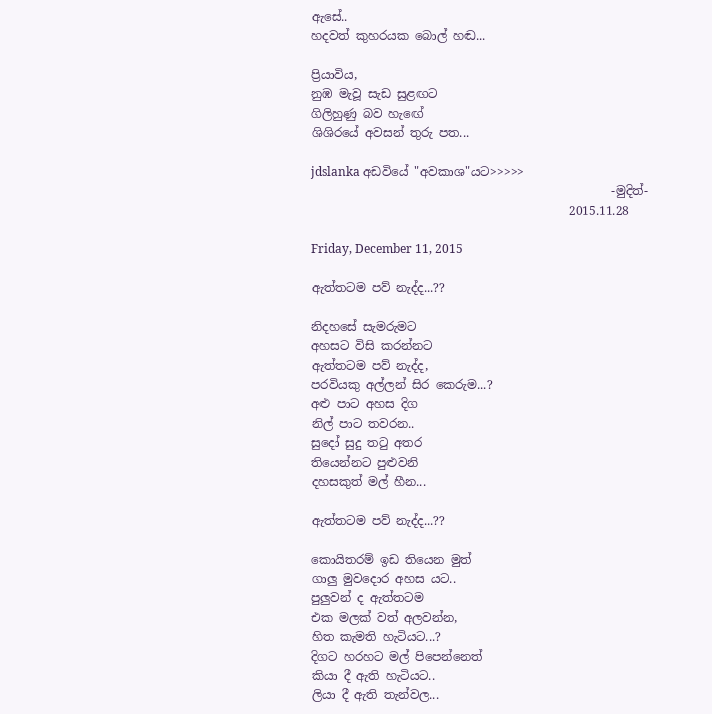ඇසේ..
හදවත් කුහරයක බොල් හඬ...

ප්‍රියාවිය,
නුඹ මැවූ සැඩ සුළඟට
ගිලිහුණු බව හැඟේ
ශිශිරයේ අවසන් තුරු පත...

jdslanka අඩවියේ "අවකාශ"යට>>>>>
                                                  -මුදිත්-
                                           2015.11.28

Friday, December 11, 2015

ඇත්තටම පව් නැද්ද...??

නිදහසේ සැමරුමට
අහසට විසි කරන්නට
ඇත්තටම පව් නැද්ද,
පරවියකු අල්ලන් සිර කෙරුම...?
අළු පාට අහස දිග
නිල් පාට තවරන..
සුදෝ සුදු තටු අතර
තියෙන්නට පුළුවනි
දහසකුත් මල් හීන...

ඇත්තටම පව් නැද්ද...??

කොයිතරම් ඉඩ තියෙන මුත්
ගාලු මුවදොර අහස යට..
පුලුවන් ද ඇත්තටම
එක මලක් වත් අලවන්න,
හිත කැමති හැටියට...?
දිගට හරහට මල් පිපෙන්නෙත්
කියා දී ඇති හැටියට..
ලියා දී ඇති තැන්වල...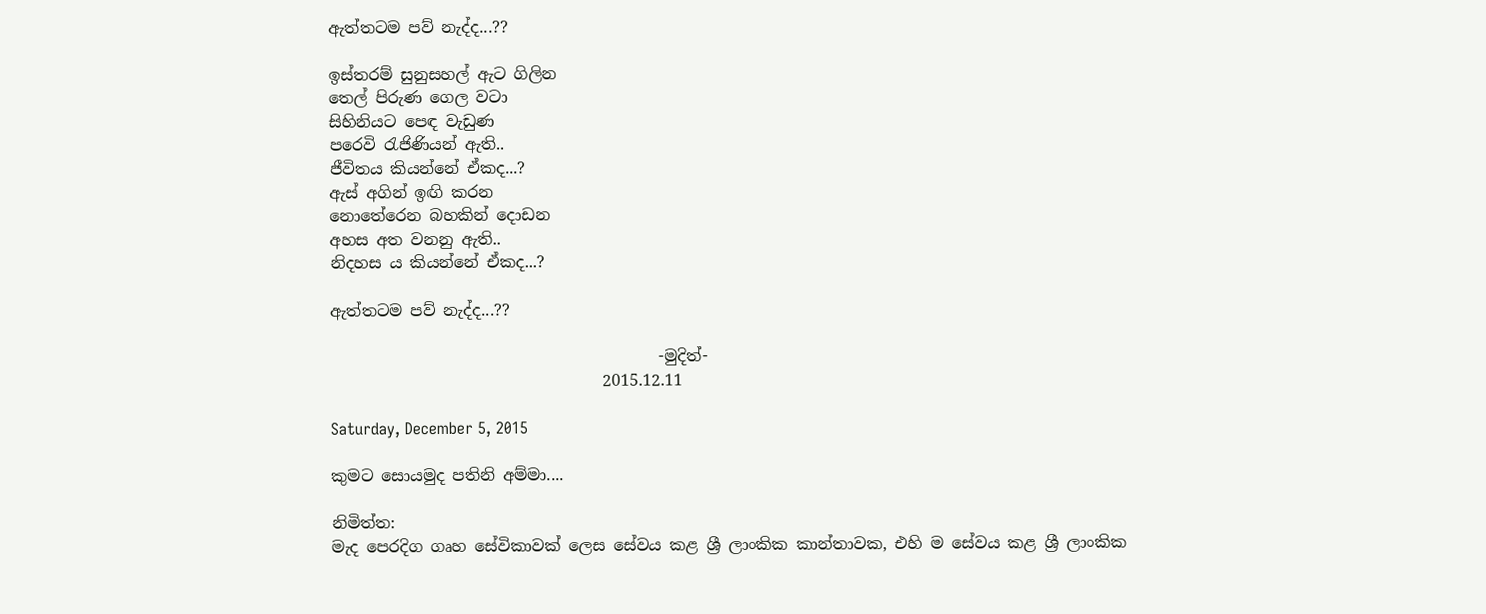ඇත්තටම පව් නැද්ද...??

ඉස්තරම් සුනුසහල් ඇට ගිලින
තෙල් පිරුණ ගෙල වටා
සිහිනියට පෙඳ වැඩුණ
පරෙවි රැජිණියන් ඇති..
ජීවිතය කියන්නේ ඒකද...?
ඇස් අගින් ඉඟි කරන
නොතේරෙන බහකින් දොඩන
අහස අත වනනු ඇති..
නිදහස ය කියන්නේ ඒකද...?

ඇත්තටම පව් නැද්ද...??

                                         -මුදිත්-
                                  2015.12.11

Saturday, December 5, 2015

කුමට සොයමුද පතිනි අම්මා....

නිමිත්ත:
මැද පෙරදිග ගෘහ සේවිකාවක් ලෙස සේවය කළ ශ්‍රී ලාංකික කාන්තාවක, එහි ම සේවය කළ ශ්‍රී ලාංකික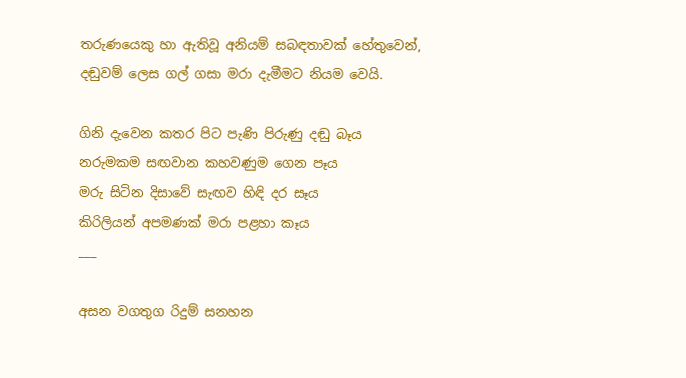තරුණයෙකු හා ඇතිවූ අනියම් සබඳතාවක් හේතුවෙන්, දඬුවම් ලෙස ගල් ගසා මරා දැමීමට නියම වෙයි.

ගිනි දැවෙන කතර පිට පැණි පිරුණු දඬු බෑය
නරුමකම සඟවාන කහවණුම ගෙන පෑය
මරු සිටින දිසාවේ සැඟව හිඳි දර සෑය
කිරිලියන් අපමණක් මරා පළහා කෑය
___

අසන වගතුග රිදුම් සනහන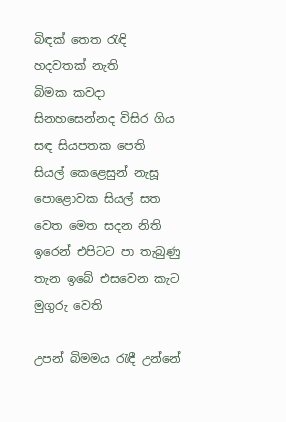බිඳක් තෙත රැඳි හදවතක් නැති
බිමක කවදා සිනහසෙන්නද විසිර ගිය සඳ සියපතක පෙති
සියල් කෙළෙසුන් නැසූ පොළොවක සියල් සත වෙත මෙත සදන නිති
ඉරෙන් එපිටට පා තැබුණු තැන ඉබේ එසවෙන කැට මුගුරු වෙති

උපන් බිමමය රැඳී උන්නේ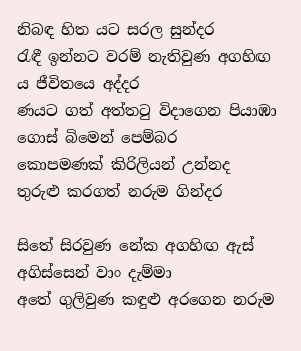නිබඳ හිත යට සරල සුන්දර
රැඳී ඉන්නට වරම් නැතිවුණ අගහිඟ ය ජීවිතයෙ අද්දර
ණයට ගත් අත්තටු විදාගෙන පියාඹා ගොස් බිමෙන් පෙම්බර
කොපමණක් කිරිලියන් උන්නද තුරුළු කරගත් නරුම ගින්දර

සිතේ සිරවුණ නේක අගහිඟ ඇස් අගිස්සෙන් වාං දැම්මා
අතේ ගුලිවුණ කඳුළු අරගෙන නරුම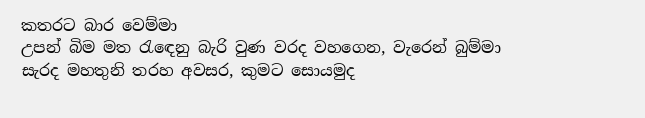කතරට බාර වෙම්මා
උපන් බිම මත රැඳෙනු බැරි වුණ වරද වහගෙන, වැරෙන් බුම්මා
සැරද මහතුනි තරහ අවසර, කුමට සොයමුද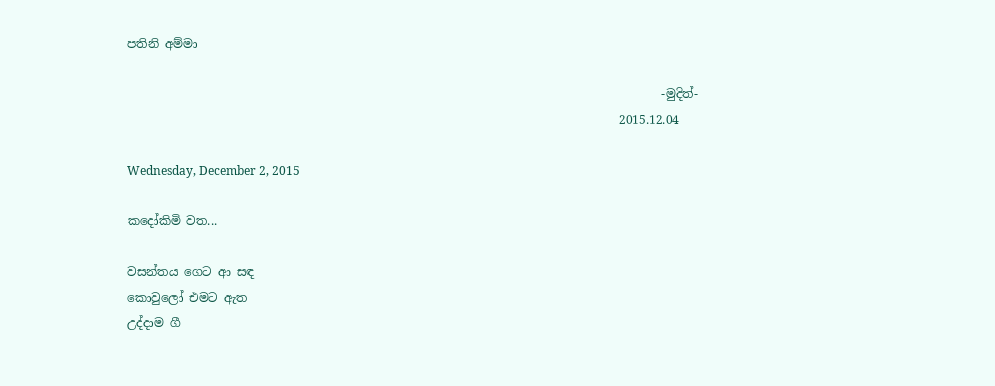පතිනි අම්මා

                                                                                         -මුදිත්-
                                                                                  2015.12.04

Wednesday, December 2, 2015

කදෝකිමි වත...

වසන්තය ගෙට ආ සඳ
කොවුලෝ එමට ඇත
උද්දාම ගී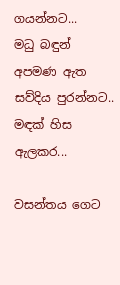ගයන්නට...
මධු බඳුන් අපමණ ඇත
සව්දිය පුරන්නට..
මඳක් හිස ඇලකර...

වසන්තය ගෙට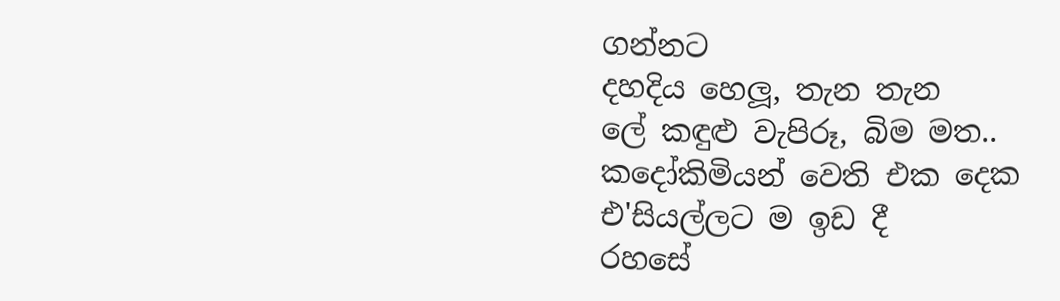ගන්නට
දහදිය හෙලූ, තැන තැන
ලේ කඳුළු වැපිරූ, බිම මත..
කදෝකිමියන් වෙති එක දෙක
එ'සියල්ලට ම ඉඩ දී
රහසේ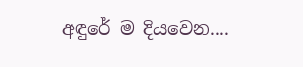අඳුරේ ම දියවෙන....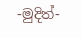-මුදිත්-